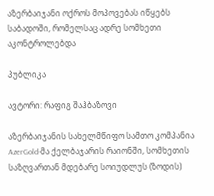აზერბაიჯანი ოქროს მოპოვებას იწყებს საბადოში, რომელსაც ადრე სომხეთი აკონტროლებდა

პუბლიკა

ავტორი: რაფიგ შაჰბაზოვი

აზერბაიჯანის სახელმწიფო სამთო კომპანია AzerGold-მა ქელბაჯარის რაიონში, სომხეთის საზღვართან მდებარე სოიუდლუს (ზოდის)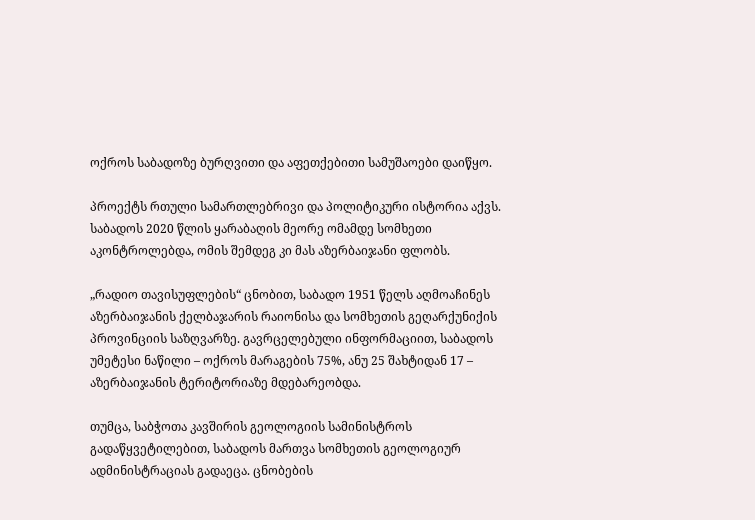ოქროს საბადოზე ბურღვითი და აფეთქებითი სამუშაოები დაიწყო.

პროექტს რთული სამართლებრივი და პოლიტიკური ისტორია აქვს. საბადოს 2020 წლის ყარაბაღის მეორე ომამდე სომხეთი აკონტროლებდა, ომის შემდეგ კი მას აზერბაიჯანი ფლობს.

„რადიო თავისუფლების“ ცნობით, საბადო 1951 წელს აღმოაჩინეს აზერბაიჯანის ქელბაჯარის რაიონისა და სომხეთის გეღარქუნიქის პროვინციის საზღვარზე. გავრცელებული ინფორმაციით, საბადოს უმეტესი ნაწილი – ოქროს მარაგების 75%, ანუ 25 შახტიდან 17 – აზერბაიჯანის ტერიტორიაზე მდებარეობდა.

თუმცა, საბჭოთა კავშირის გეოლოგიის სამინისტროს გადაწყვეტილებით, საბადოს მართვა სომხეთის გეოლოგიურ ადმინისტრაციას გადაეცა. ცნობების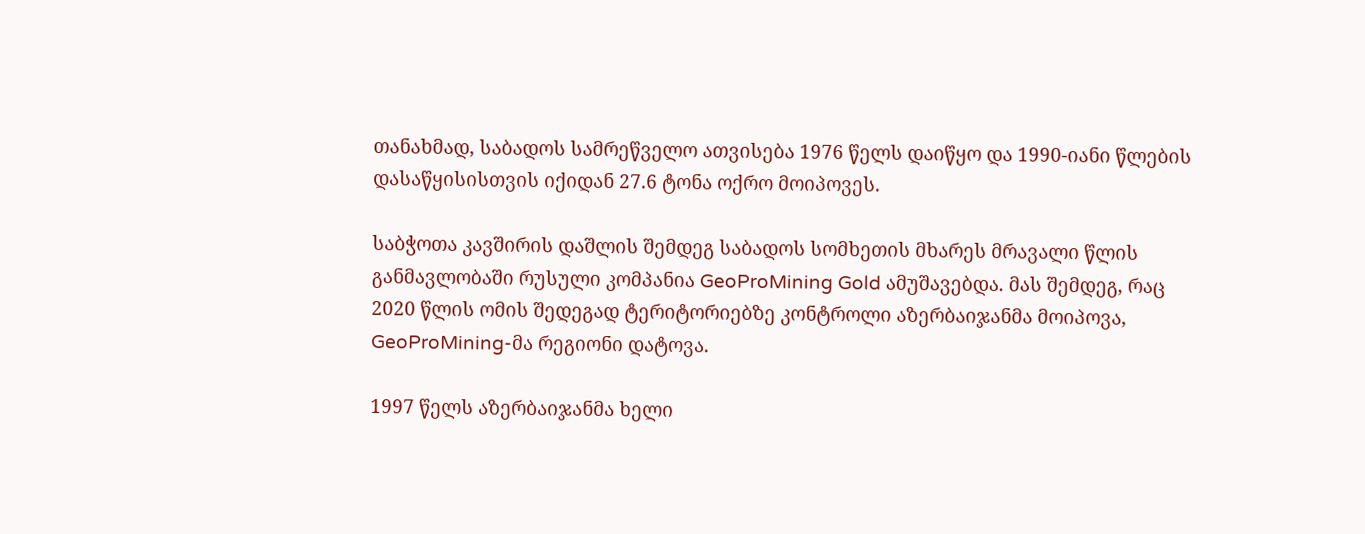თანახმად, საბადოს სამრეწველო ათვისება 1976 წელს დაიწყო და 1990-იანი წლების დასაწყისისთვის იქიდან 27.6 ტონა ოქრო მოიპოვეს.

საბჭოთა კავშირის დაშლის შემდეგ საბადოს სომხეთის მხარეს მრავალი წლის განმავლობაში რუსული კომპანია GeoProMining Gold ამუშავებდა. მას შემდეგ, რაც 2020 წლის ომის შედეგად ტერიტორიებზე კონტროლი აზერბაიჯანმა მოიპოვა, GeoProMining-მა რეგიონი დატოვა.

1997 წელს აზერბაიჯანმა ხელი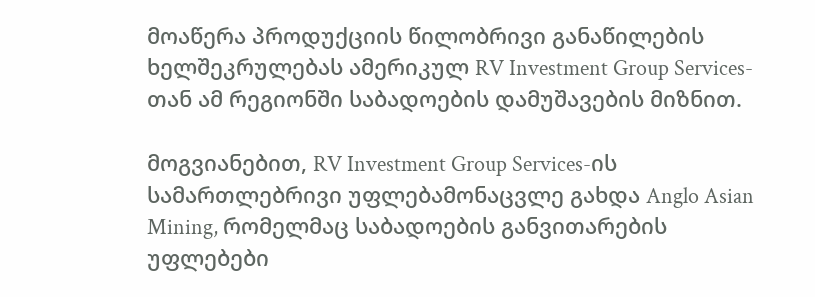მოაწერა პროდუქციის წილობრივი განაწილების ხელშეკრულებას ამერიკულ RV Investment Group Services-თან ამ რეგიონში საბადოების დამუშავების მიზნით.

მოგვიანებით, RV Investment Group Services-ის სამართლებრივი უფლებამონაცვლე გახდა Anglo Asian Mining, რომელმაც საბადოების განვითარების უფლებები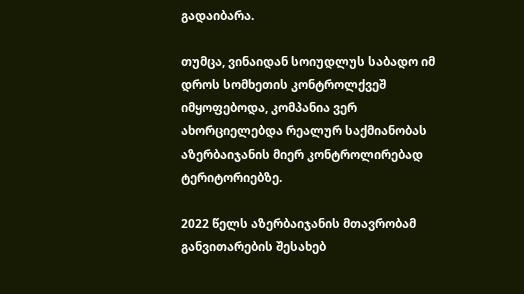გადაიბარა.

თუმცა, ვინაიდან სოიუდლუს საბადო იმ დროს სომხეთის კონტროლქვეშ იმყოფებოდა, კომპანია ვერ ახორციელებდა რეალურ საქმიანობას აზერბაიჯანის მიერ კონტროლირებად ტერიტორიებზე.

2022 წელს აზერბაიჯანის მთავრობამ განვითარების შესახებ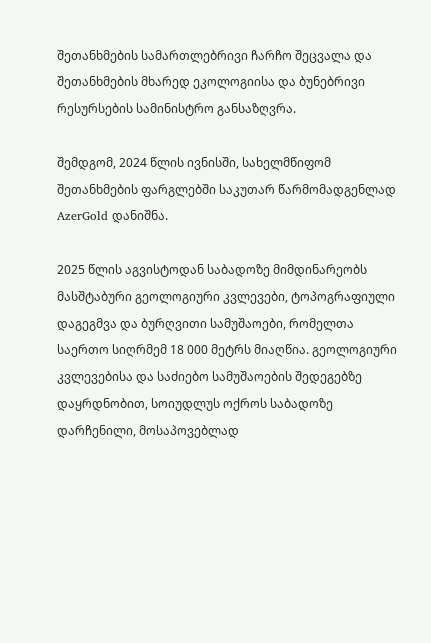შეთანხმების სამართლებრივი ჩარჩო შეცვალა და შეთანხმების მხარედ ეკოლოგიისა და ბუნებრივი რესურსების სამინისტრო განსაზღვრა.

შემდგომ, 2024 წლის ივნისში, სახელმწიფომ შეთანხმების ფარგლებში საკუთარ წარმომადგენლად AzerGold დანიშნა.

2025 წლის აგვისტოდან საბადოზე მიმდინარეობს მასშტაბური გეოლოგიური კვლევები, ტოპოგრაფიული დაგეგმვა და ბურღვითი სამუშაოები, რომელთა საერთო სიღრმემ 18 000 მეტრს მიაღწია. გეოლოგიური კვლევებისა და საძიებო სამუშაოების შედეგებზე დაყრდნობით, სოიუდლუს ოქროს საბადოზე დარჩენილი, მოსაპოვებლად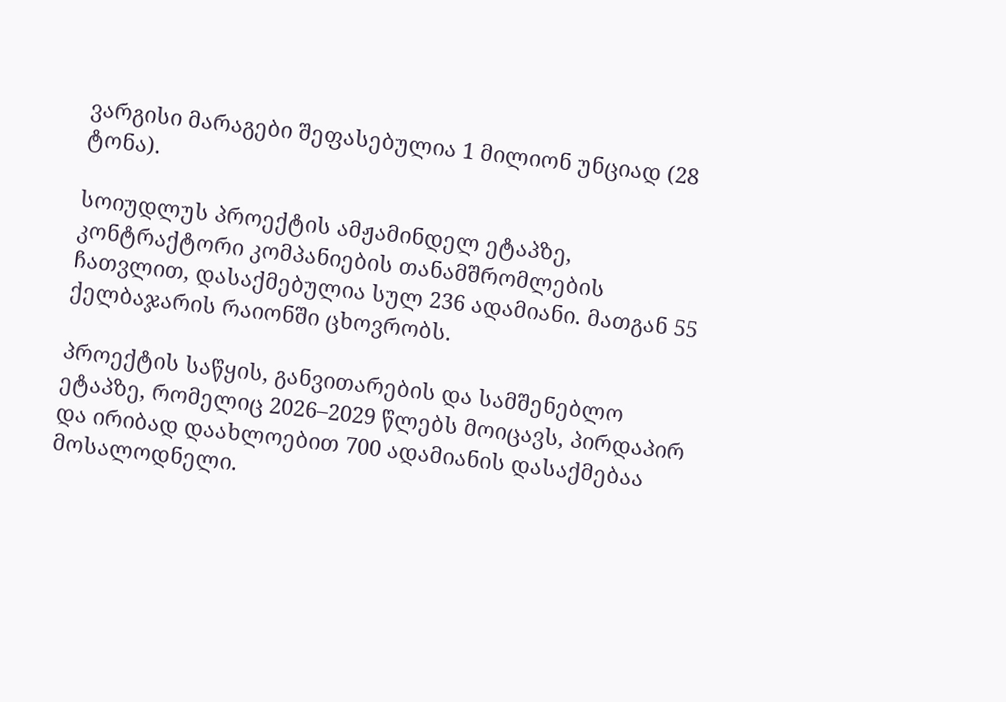ვარგისი მარაგები შეფასებულია 1 მილიონ უნციად (28 ტონა).

სოიუდლუს პროექტის ამჟამინდელ ეტაპზე, კონტრაქტორი კომპანიების თანამშრომლების ჩათვლით, დასაქმებულია სულ 236 ადამიანი. მათგან 55 ქელბაჯარის რაიონში ცხოვრობს.

პროექტის საწყის, განვითარების და სამშენებლო ეტაპზე, რომელიც 2026–2029 წლებს მოიცავს, პირდაპირ და ირიბად დაახლოებით 700 ადამიანის დასაქმებაა მოსალოდნელი.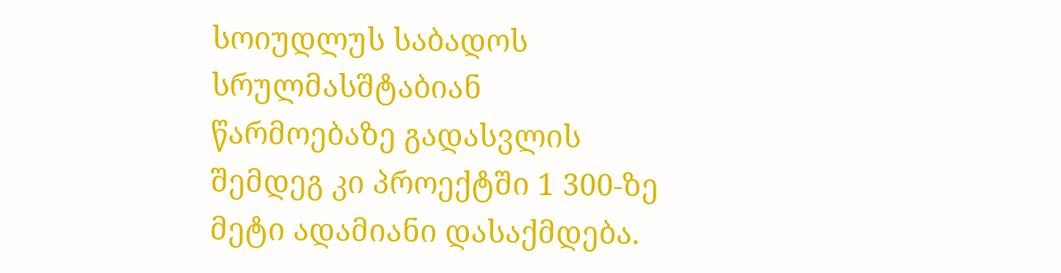სოიუდლუს საბადოს სრულმასშტაბიან წარმოებაზე გადასვლის შემდეგ კი პროექტში 1 300-ზე მეტი ადამიანი დასაქმდება.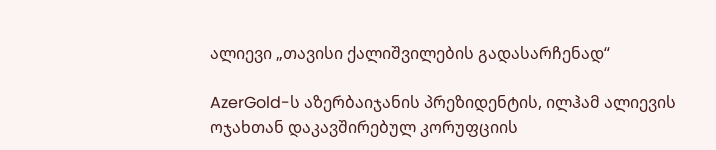ალიევი „თავისი ქალიშვილების გადასარჩენად“

AzerGold-ს აზერბაიჯანის პრეზიდენტის, ილჰამ ალიევის ოჯახთან დაკავშირებულ კორუფციის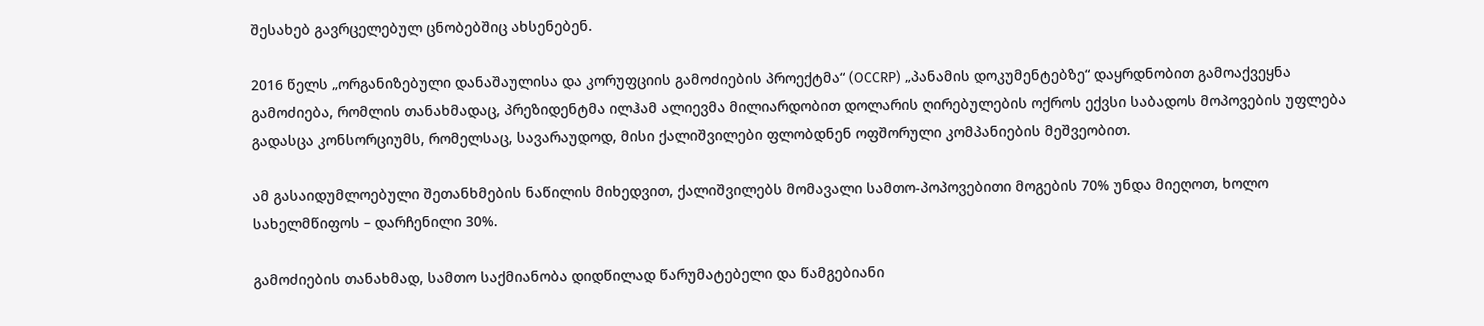შესახებ გავრცელებულ ცნობებშიც ახსენებენ.

2016 წელს „ორგანიზებული დანაშაულისა და კორუფციის გამოძიების პროექტმა“ (OCCRP) „პანამის დოკუმენტებზე“ დაყრდნობით გამოაქვეყნა გამოძიება, რომლის თანახმადაც, პრეზიდენტმა ილჰამ ალიევმა მილიარდობით დოლარის ღირებულების ოქროს ექვსი საბადოს მოპოვების უფლება გადასცა კონსორციუმს, რომელსაც, სავარაუდოდ, მისი ქალიშვილები ფლობდნენ ოფშორული კომპანიების მეშვეობით.

ამ გასაიდუმლოებული შეთანხმების ნაწილის მიხედვით, ქალიშვილებს მომავალი სამთო-პოპოვებითი მოგების 70% უნდა მიეღოთ, ხოლო სახელმწიფოს – დარჩენილი 30%.

გამოძიების თანახმად, სამთო საქმიანობა დიდწილად წარუმატებელი და წამგებიანი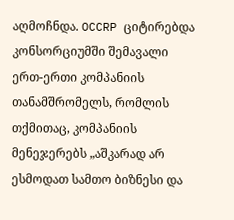აღმოჩნდა. OCCRP ციტირებდა კონსორციუმში შემავალი ერთ-ერთი კომპანიის თანამშრომელს, რომლის თქმითაც, კომპანიის მენეჯერებს „აშკარად არ ესმოდათ სამთო ბიზნესი და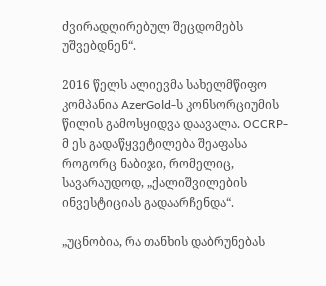ძვირადღირებულ შეცდომებს უშვებდნენ“.

2016 წელს ალიევმა სახელმწიფო კომპანია AzerGold-ს კონსორციუმის წილის გამოსყიდვა დაავალა. OCCRP-მ ეს გადაწყვეტილება შეაფასა როგორც ნაბიჯი, რომელიც, სავარაუდოდ, „ქალიშვილების ინვესტიციას გადაარჩენდა“.

„უცნობია, რა თანხის დაბრუნებას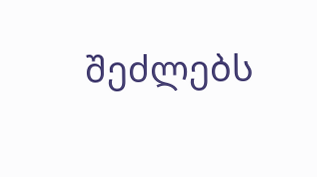შეძლებს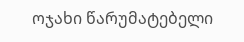ოჯახი წარუმატებელი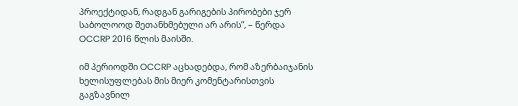პროექტიდან, რადგან გარიგების პირობები ჯერ საბოლოოდ შეთანხმებული არ არის“, – წერდა OCCRP 2016 წლის მაისში.

იმ პერიოდში OCCRP აცხადებდა, რომ აზერბაიჯანის ხელისუფლებას მის მიერ კომენტარისთვის გაგზავნილ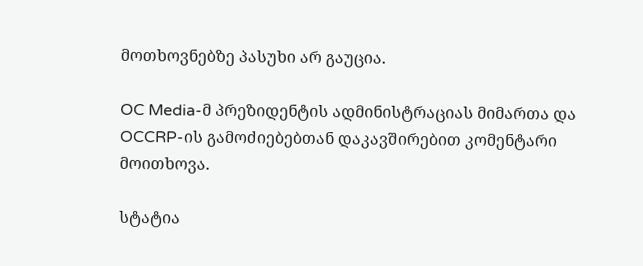მოთხოვნებზე პასუხი არ გაუცია.

OC Media-მ პრეზიდენტის ადმინისტრაციას მიმართა და OCCRP-ის გამოძიებებთან დაკავშირებით კომენტარი მოითხოვა.

სტატია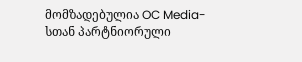მომზადებულია OC Media-სთან პარტნიორული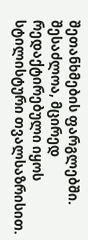შეთანხმების ფარგლებში. შესაძლოა, მცირედ რედაქტირებული იყოს სტილისტური თვალსაზრისით.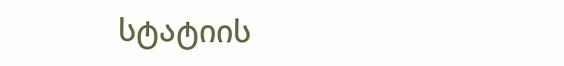სტატიის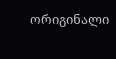ორიგინალი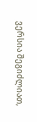ვერსია შეგიძლიათ,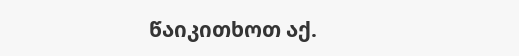წაიკითხოთ აქ.